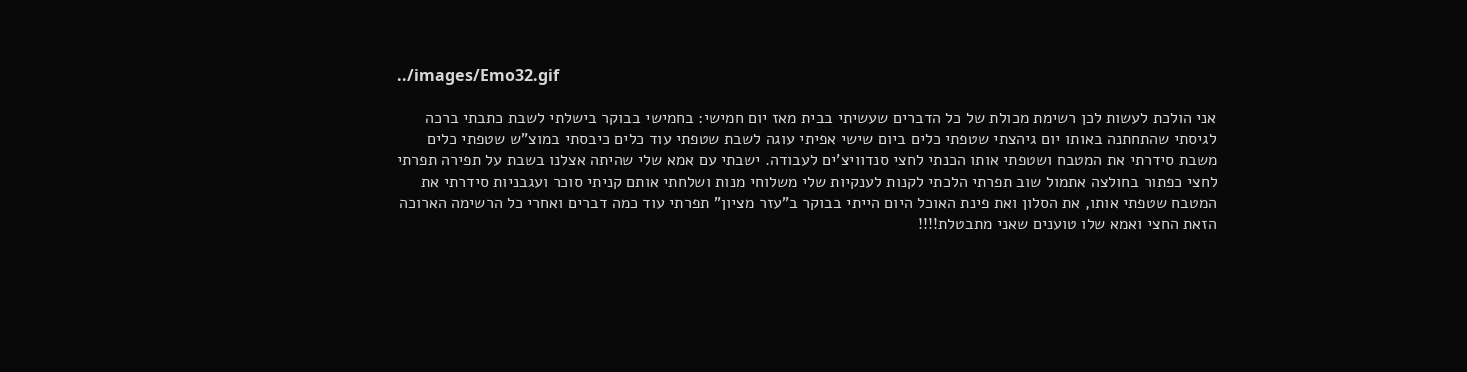../images/Emo32.gif

אני הולכת לעשות לכן רשימת מכולת של כל הדברים שעשיתי בבית מאז יום חמישי: בחמישי בבוקר בישלתי לשבת כתבתי ברכה לגיסתי שהתחתנה באותו יום גיהצתי שטפתי כלים ביום שישי אפיתי עוגה לשבת שטפתי עוד כלים כיבסתי במוצ"ש שטפתי כלים משבת סידרתי את המטבח ושטפתי אותו הכנתי לחצי סנדוויצ'ים לעבודה. ישבתי עם אמא שלי שהיתה אצלנו בשבת על תפירה תפרתי לחצי כפתור בחולצה אתמול שוב תפרתי הלכתי לקנות לענקיות שלי משלוחי מנות ושלחתי אותם קניתי סוכר ועגבניות סידרתי את המטבח שטפתי אותו, את הסלון ואת פינת האוכל היום הייתי בבוקר ב"עזר מציון" תפרתי עוד כמה דברים ואחרי כל הרשימה הארוכה הזאת החצי ואמא שלו טוענים שאני מתבטלת!!!!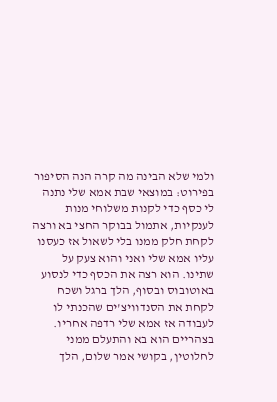ולמי שלא הבינה מה קרה הנה הסיפור בפירוט: במוצאי שבת אמא שלי נתנה לי כסף כדי לקנות משלוחי מנות לענקיות, אתמול בבוקר החצי בא ורצה לקחת חלק ממנו בלי לשאול אז כעסנו עליו אמא שלי ואני והוא צעק על שתינו. הוא רצה את הכסף כדי לנסוע באוטובוס ובסוף, הלך ברגל ושכח לקחת את הסנדוויצ'ים שהכנתי לו לעבודה אז אמא שלי רדפה אחריו. בצהריים הוא בא והתעלם ממני לחלוטין, בקושי אמר שלום, הלך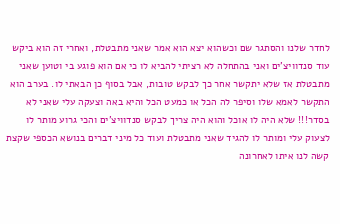לחדר שלנו והסתגר שם וכשהוא יצא הוא אמר שאני מתבטלת, ואחרי זה הוא ביקש עוד סנדוויצ'ים ואני בהתחלה לא רציתי להביא לו כי אם הוא פוגע בי וטוען שאני מתבטלת אז שלא יתקשר אחר כך לבקש טובות, אבל בסוף כן הבאתי לו. בערב הוא התקשר לאמא שלו וסיפר לה הכל או כמעט הכל והיא באה וצעקה עלי שאני לא בסדר!!! שלא היה לו אוכל והוא היה צריך לבקש סנדוויצ'ים והכי גרוע מותר לו לצעוק עלי ומותר לו להגיד שאני מתבטלת ועוד כל מיני דברים בנושא הכספי שקצת קשה לנו איתו לאחרונה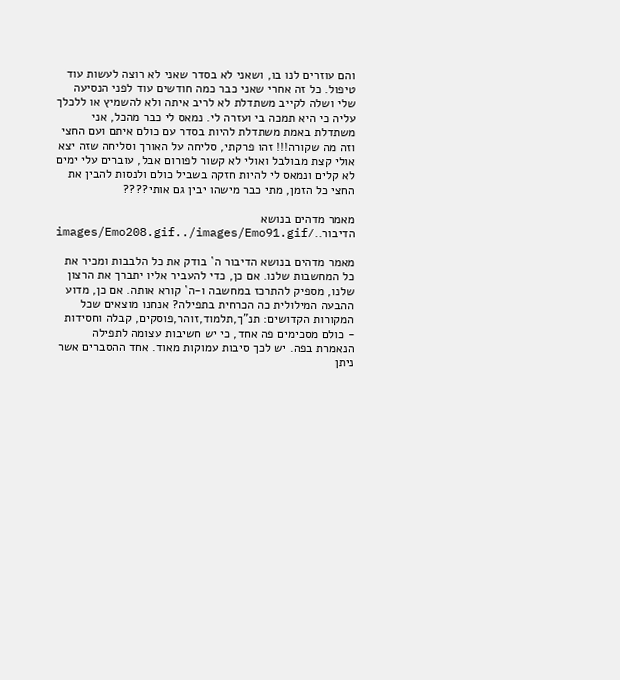והם עוזרים לנו בו, ושאני לא בסדר שאני לא רוצה לעשות עוד טיפול. כל זה אחרי שאני כבר כמה חודשים עוד לפני הנסיעה שלי ושלה לקייב משתדלת לא לריב איתה ולא להשמיץ או ללכלך עליה כי היא תמכה בי ועזרה לי. נמאס לי כבר מהכל, אני משתדלת באמת משתדלת להיות בסדר עם כולם איתם ועם החצי וזה מה שקורה!!! זהו פרקתי, סליחה על האורך וסליחה שזה יצא אולי קצת מבולבל ואולי לא קשור לפורום אבל, עוברים עלי ימים לא קלים ונמאס לי להיות חזקה בשביל כולם ולנסות להבין את החצי כל הזמן, מתי כבר מישהו יבין גם אותי????

מאמר מדהים בנושא הדיבור../images/Emo208.gif../images/Emo91.gif

מאמר מדהים בנושא הדיבור ה` בודק את כל הלבבות ומכיר את כל המחשבות שלנו. אם כן, כדי להעביר אליו יתברך את הרצון שלנו, מספיק להתרכז במחשבה ו-ה` קורא אותה. אם כן, מדוע ההבעה המילולית כה הכרחית בתפילה? אנחנו מוצאים שכל המקורות הקדושים: תנ"ך,תלמוד,זוהר,פוסקים, קבלה וחסידות - כולם מסכימים פה אחד, כי יש חשיבות עצומה לתפילה הנאמרת בפה. יש לכך סיבות עמוקות מאוד. אחד ההסברים אשר ניתן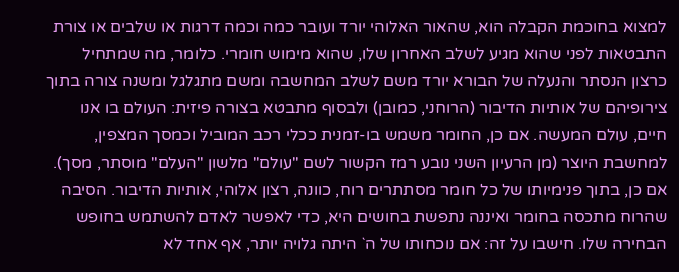למצוא בחוכמת הקבלה הוא, שהאור האלוהי יורד ועובר כמה וכמה דרגות או שלבים או צורת התבטאות לפני שהוא מגיע לשלב האחרון שלו, שהוא מימוש חומרי. כלומר, מה שמתחיל כרצון הנסתר והנעלה של הבורא יורד משם לשלב המחשבה ומשם מתגלגל ומשנה צורה בתוך צירופיהם של אותיות הדיבור (הרוחני, כמובן) ולבסוף מתבטא בצורה פיזית: העולם בו אנו חיים, עולם המעשה. אם כן, החומר משמש בו-זמנית ככלי רכב המוביל וכמסך המצפין, למחשבת היוצר (מן הרעיון השני נובע רמז הקשור לשם "עולם" מלשון "העלם" מוסתר, מסך). אם כן, בתוך פנימיותו של כל חומר מסתתרים רוח, כוונה, רצון אלוהי, אותיות הדיבור. הסיבה שהרוח מתכסה בחומר ואיננה נתפשת בחושים היא, כדי לאפשר לאדם להשתמש בחופש הבחירה שלו. חישבו על זה: אם נוכחותו של ה` היתה גלויה יותר, אף אחד לא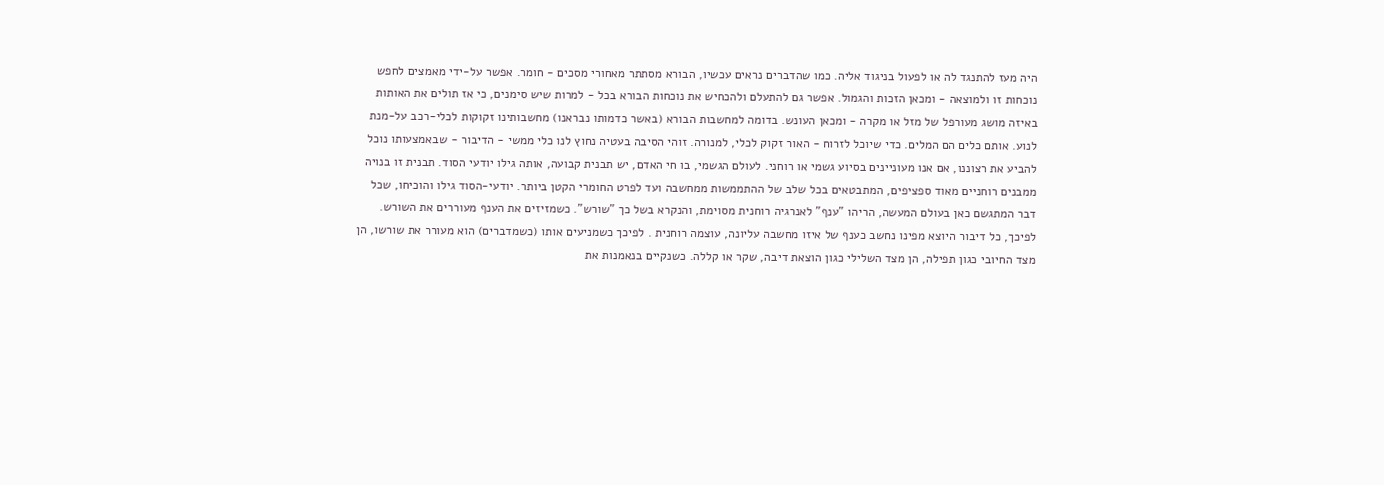היה מעז להתנגד לה או לפעול בניגוד אליה. כמו שהדברים נראים עכשיו, הבורא מסתתר מאחורי מסכים - חומר. אפשר על-ידי מאמצים לחפש נוכחות זו ולמוצאה - ומכאן הזכות והגמול. אפשר גם להתעלם ולהכחיש את נוכחות הבורא בכל - למרות שיש סימנים, כי אז תולים את האותות באיזה מושג מעורפל של מזל או מקרה - ומכאן העונש. בדומה למחשבות הבורא (באשר כדמותו נבראנו) מחשבותינו זקוקות לכלי-רכב על-מנת לנוע. אותם כלים הם המלים. כדי שיוכל לזרוח - האור זקוק לכלי, למנורה. זוהי הסיבה בעטיה נחוץ לנו כלי ממשי - הדיבור - שבאמצעותו נוכל להביע את רצוננו, אם אנו מעוניינים בסיוע גשמי או רוחני. לעולם הגשמי, בו חי האדם, יש תבנית קבועה, אותה גילו יודעי הסוד. תבנית זו בנויה ממבנים רוחניים מאוד ספציפים, המתבטאים בכל שלב של ההתממשות ממחשבה ועד לפרט החומרי הקטן ביותר. יודעי-הסוד גילו והוכיחו, שכל דבר המתגשם כאן בעולם המעשה, הריהו "ענף" לאנרגיה רוחנית מסוימת, והנקרא בשל כך "שורש". כשמזיזים את הענף מעוררים את השורש. לפיכך, כל דיבור היוצא מפינו נחשב כענף של איזו מחשבה עליונה, עוצמה רוחנית . לפיכך כשמניעים אותו (כשמדברים) הוא מעורר את שורשו, הן מצד החיובי כגון תפילה, הן מצד השלילי כגון הוצאת דיבה, שקר או קללה. כשנקיים בנאמנות את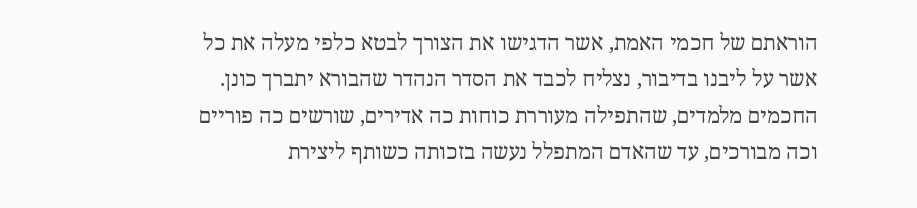הוראתם של חכמי האמת, אשר הדגישו את הצורך לבטא כלפי מעלה את כל אשר על ליבנו בדיבור, נצליח לכבד את הסדר הנהדר שהבורא יתברך כונן. החכמים מלמדים, שהתפילה מעוררת כוחות כה אדירים, שורשים כה פוריים וכה מבורכים, עד שהאדם המתפלל נעשה בזכותה כשותף ליצירת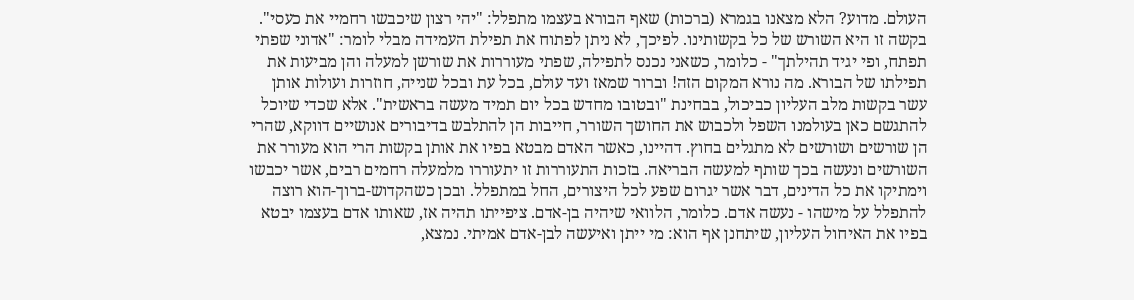העולם. מדוע? הלא מצאנו בגמרא (ברכות) שאף הבורא בעצמו מתפלל: "יהי רצון שיכבשו רחמיי את כעסי". בקשה זו היא השורש של כל בקשותינו. לפיכך, לא ניתן לפתוח את תפילת העמידה מבלי לומר: "אדוני שפתי תפתח, ופי יגיד תהילתך" - כלומר, כשאני נכנס לתפילה, שפתי מעוררות את שורשן למעלה והן מביעות את תפילתו של הבורא. מה נורא המקום הזה! וברור שמאז ועד עולם, בכל עת ובכל שנייה, חוזרות ועולות אותן עשר בקשות מלב העליון כביכול, בבחינת "ובטובו מחדש בכל יום תמיד מעשה בראשית". אלא שכדי שיוכל להתגשם כאן בעולמנו השפל ולכבוש את החושך השורר, חייבות הן להתלבש בדיבורים אנושיים דווקא, שהרי הן שורשים ושורשים לא מתגלים בחוץ. דהיינו, כאשר האדם מבטא בפיו את אותן בקשות הרי הוא מעורר את השורשים ונעשה בכך שותף למעשה הבריאה. בזכות התעוררות זו יתעוררו מלמעלה רחמים רבים, אשר יכבשו וימתיקו את כל הדינים, דבר אשר יגרום שפע לכל היצורים, החל במתפלל. ובכן כשהקדוש-ברוך-הוא רוצה להתפלל על מישהו - נעשה אדם. כלומר, הלוואי שיהיה בן-אדם. ציפייתו תהיה אז, שאותו אדם בעצמו יבטא בפיו את האיחול העליון, שיתחנן אף הוא: מי ייתן ואיעשה לבן-אדם אמיתי. נמצא,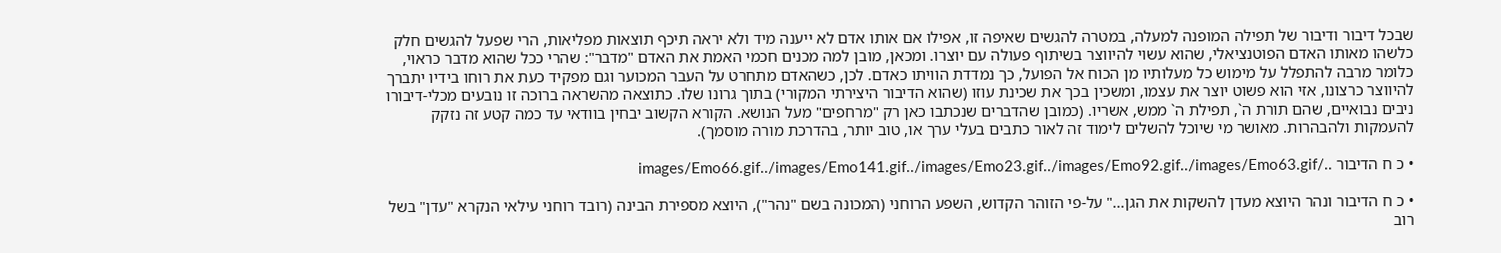שבכל דיבור ודיבור של תפילה המופנה למעלה, במטרה להגשים שאיפה זו, אפילו אם אותו אדם לא ייענה מיד ולא יראה תיכף תוצאות מפליאות, הרי שפעל להגשים חלק כלשהו מאותו האדם הפוטנציאלי, שהוא עשוי להיווצר בשיתוף פעולה עם יוצרו. ומכאן, מובן למה מכנים חכמי האמת את האדם "מדבר": שהרי ככל שהוא מדבר כראוי, כלומר מרבה להתפלל על מימוש כל מעלותיו מן הכוח אל הפועל, כך נמדדת הוויתו כאדם. לכן, כשהאדם מתחרט על העבר המכוער וגם מפקיד כעת את רוחו בידיו יתברך להיווצר כרצונו, אזי הוא פשוט יוצר את עצמו, ומשכין בכך את שכינת עוזו (שהוא הדיבור היצירתי המקורי) בתוך גרונו שלו. כתוצאה מהשראה ברוכה זו נובעים מכלי-דיבורו ניבים נבואיים, שהם תורת ה`, תפילת ה` ממש, אשריו. (כמובן שהדברים שנכתבו כאן רק "מרחפים" מעל הנושא. הקורא הקשוב יבחין בוודאי עד כמה קטע זה נזקק להעמקות ולהבהרות. מאושר מי שיוכל להשלים לימוד זה לאור כתבים בעלי ערך או, טוב יותר, בהדרכת מורה מוסמך).

• כ ח הדיבור ../images/Emo66.gif../images/Emo141.gif../images/Emo23.gif../images/Emo92.gif../images/Emo63.gif

• כ ח הדיבור ונהר היוצא מעדן להשקות את הגן..." על-פי הזוהר הקדוש, השפע הרוחני (המכונה בשם "נהר"), היוצא מספירת הבינה (רובד רוחני עילאי הנקרא "עדן" בשל רוב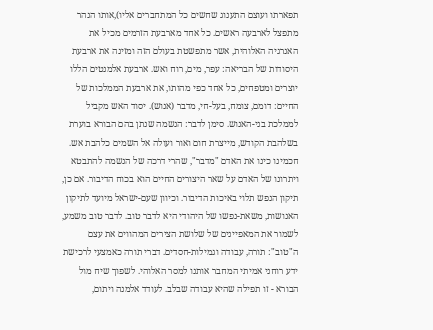תפארתו ועוצם התענוג שחשים כל המתחברים אליו),אותו הנהר מתפצל לארבעה ראשים. כל אחד מארבעת הזרמים מכיל את האנרגיה האלוהית, אשר מתפשטת בעולם הזה ומזינה את ארבעת היסודות של הבריאה: עפר, מים, רוח ואש. ארבעת אלמנטים הללו יוצרים ומטפחים, כל אחד כפי מהותו, את ארבעת הממלכות של החיים: דומם, צומח, בעל-חי, מדבר (אנוש). יסוד האש מקביל לממלכת בני-האנוש. סימן לדבר: הנשמה שנתן בהם הבורא בוערת בשלהבת הקודש, מייצרת חום ואור ועולה אל השמים כלהבת אש. חכמינו כינו את האדם "מדבר", שהרי דרכה של הנשמה להתבטא ויתרונו של האדם על שאר היצורים החיים הוא בכוח הדיבור. אם כן, תיקון הנפש תלוי באיכות הדיבור. וכיוון שעם-ישראל מיועד לתיקון האנושות, משאת-נפשו של היהודי היא לדבר טוב. לדבר טוב משמע, לשמור את המאפיינים של שלושת הצירים המהווים את עצם ה"טוב": תורה, עבודה וגמילות-חסדים. דברי תורה כאמצעי לרכישת ידע רוחני אמיתי המחבר אותנו למסר האלוהי. לשפוך שיח מול הבורא - זו תפילה שהיא עבודה שבלב. לעודד אלמנה ויתום,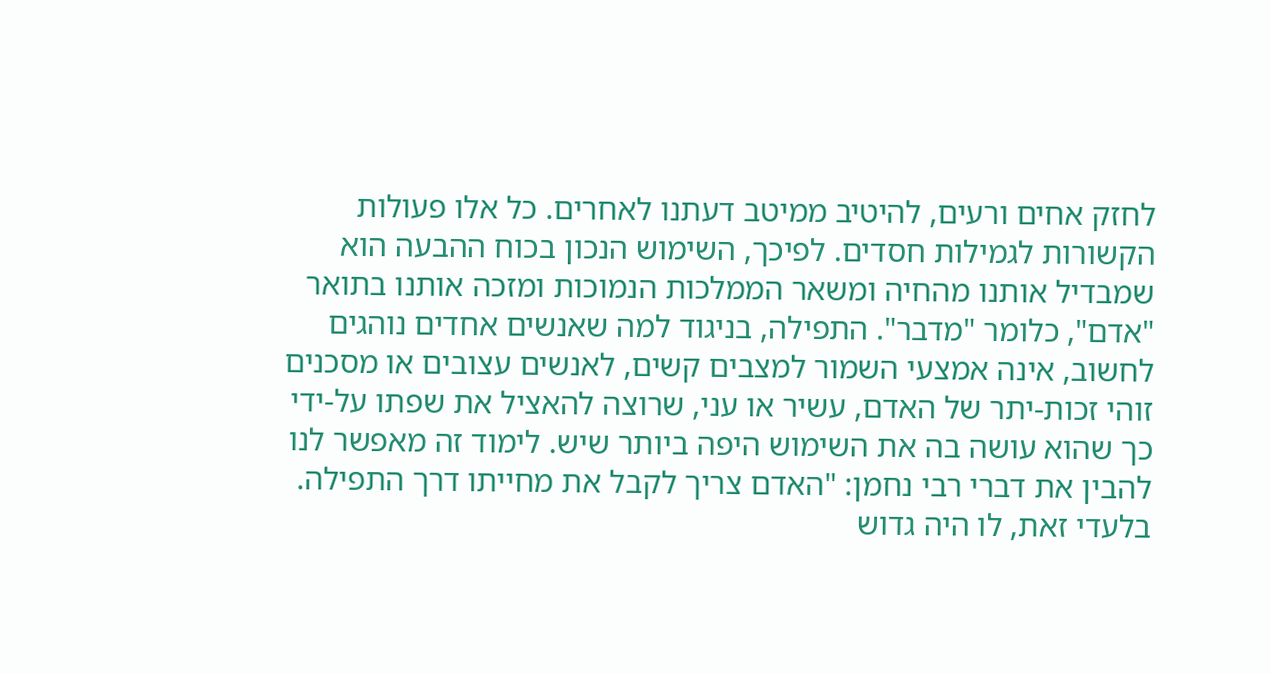לחזק אחים ורעים, להיטיב ממיטב דעתנו לאחרים. כל אלו פעולות הקשורות לגמילות חסדים. לפיכך, השימוש הנכון בכוח ההבעה הוא שמבדיל אותנו מהחיה ומשאר הממלכות הנמוכות ומזכה אותנו בתואר "אדם", כלומר "מדבר". התפילה, בניגוד למה שאנשים אחדים נוהגים לחשוב, אינה אמצעי השמור למצבים קשים, לאנשים עצובים או מסכנים זוהי זכות-יתר של האדם, עשיר או עני, שרוצה להאציל את שפתו על-ידי כך שהוא עושה בה את השימוש היפה ביותר שיש. לימוד זה מאפשר לנו להבין את דברי רבי נחמן: "האדם צריך לקבל את מחייתו דרך התפילה. בלעדי זאת, לו היה גדוש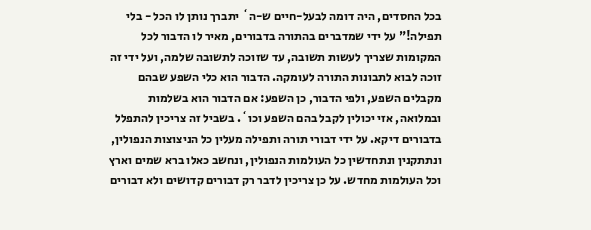בכל החסדים, היה דומה לבעל-חיים ש-ה` יתברך נותן לו הכל - בלי תפילה!" על ידי שמדברים בהתורה בדבורים, מאיר לו הדבור לכל המקומות שצריך לעשות תשובה, עד שזוכה לתשובה שלמה, ועל ידי זה זוכה לבוא לתבונות התורה לעומקה. הדבור הוא כלי השפע שבהם מקבלים השפע, ולפי הדבור, כן השפע: אם הדבור הוא בשלמות ובמלואה, אזי יכולין לקבל בהם השפע וכו`. בשביל זה צריכין להתפלל בדבורים דיקא. על ידי דבורי תורה ותפילה מעלין כל הניצוצות הנפולין, ונתתקנין ונתחדשין כל העולמות הנפולין, ונחשב כאלו ברא שמים וארץ וכל העולמות מחדש. על כן צריכין לדבר רק דבורים קדושים ולא דבורים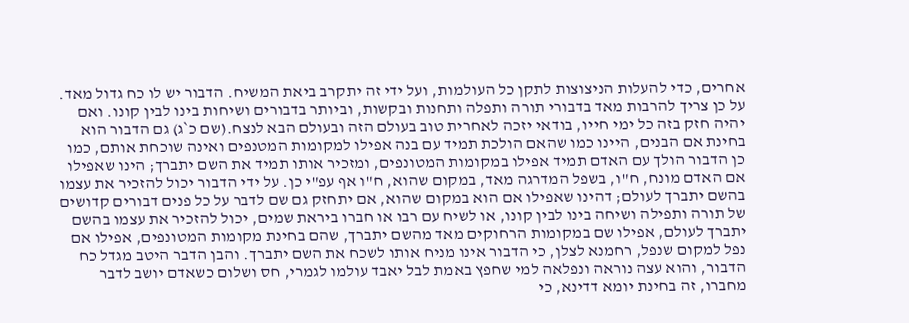אחרים, כדי להעלות הניצוצות לתקן כל העולמות, ועל ידי זה יתקרב ביאת המשיח. הדבור יש לו כח גדול מאד. על כן צריך להרבות מאד בדבורי תורה ותפלה ותחנות ובקשות, וביותר בדבורים ושיחות בינו לבין קונו. ואם יהיה חזק בזה כל ימי חייו, בודאי יזכה לאחרית טוב בעולם הזה ובעולם הבא לנצח.(שם כ`ג) גם הדבור הוא בחינת אם הבנים, היינו כמו שהאם הולכת תמיד עם בנה אפילו למקומות המטנפים ואינה שוכחת אותם, כמו כן הדבור הולך עם האדם תמיד אפילו במקומות המטונפים, ומזכיר אותו תמיד את השם יתברך; הינו שאפילו אם האדם מונח, ח"ו, בשפל המדרגה מאד, במקום שהוא, ח"ו אף עפ"י כן. על ידי הדבור יכול להזכיר את עצמו בהשם יתברך לעולם; דהינו שאפילו אם הוא במקום שהוא, אם יתחזק גם שם לדבר על כל פנים דבורים קדושים של תורה ותפילה ושיחה בינו לבין קונו, או לשיח עם רבו או חברו ביראת שמים, יכול להזכיר את עצמו בהשם יתברך לעולם, אפילו שם במקומות הרחוקים מאד מהשם יתברך, שהם בחינת מקומות המטונפים, אפילו אם נפל למקום שנפל, רחמנא לצלן, כי הדבור אינו מניח אותו לשכח את השם יתברך. והבן הדבר היטב מגדל כח הדבור, והוא עצה נוראה ונפלאה למי שחפץ באמת לבל יאבד עולמו לגמרי, חס ושלום כשאדם יושב לדבר מחברו, זה בחינת יומא דדינא, כי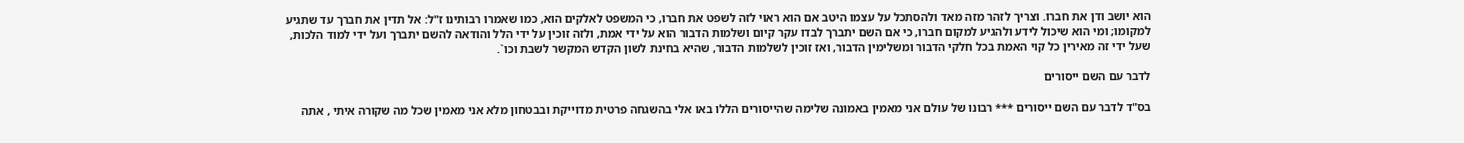הוא יושב ודן את חברו. וצריך לזהר מזה מאד ולהסתכל על עצמו היטב אם הוא ראוי לזה לשפט את חברו, כי המשפט לאלקים הוא, כמו שאמרו רבותינו ז"ל: אל תדין את חברך עד שתגיע למקומו; ומי הוא שיכול לידע ולהגיע למקום חברו, כי אם השם יתברך לבדו עקר קיום ושלמות הדבור הוא על ידי אמת, ולזה זוכין על ידי הלל והודאה להשם יתברך ועל ידי למוד הלכות, שעל ידי זה מאירין כל קוי האמת בכל חלקי הדבור ומשלימין הדבור, ואז זוכין לשלמות הדבור, שהיא בחינת לשון הקדש המקשר לשבת וכו`.

לדבר עם השם ייסורים

בס"ד לדבר עם השם ייסורים *** רבונו של עולם אני מאמין באמונה שלימה שהייסורים הללו באו אלי בהשגחה פרטית מדוייקת ובבטחון מלא אני מאמין שכל מה שקורה איתי , אתה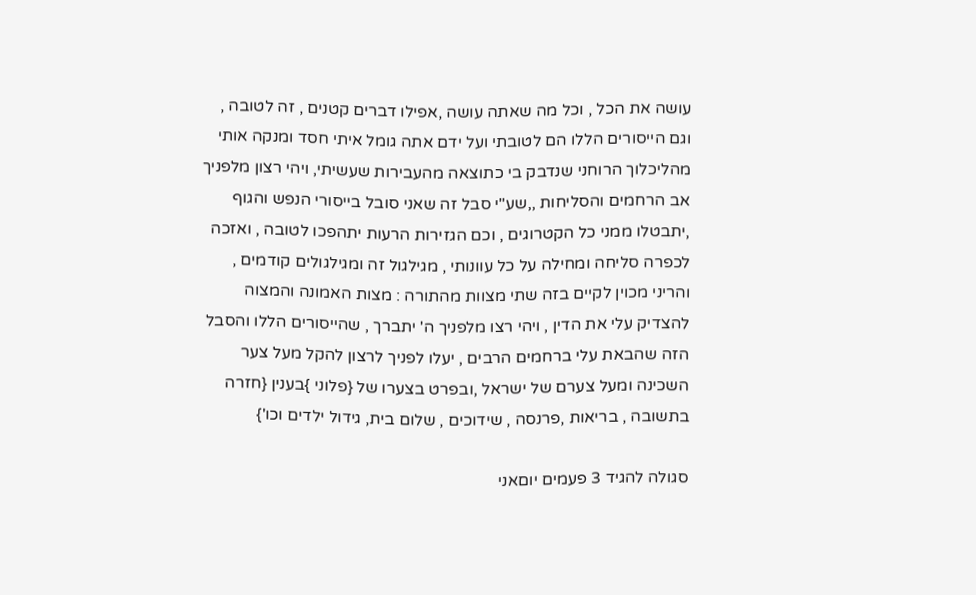עושה את הכל , וכל מה שאתה עושה ,אפילו דברים קטנים , זה לטובה , וגם הייסורים הללו הם לטובתי ועל ידם אתה גומל איתי חסד ומנקה אותי מהליכלוך הרוחני שנדבק בי כתוצאה מהעבירות שעשיתי, ויהי רצון מלפניך אב הרחמים והסליחות ,,שע"י סבל זה שאני סובל בייסורי הנפש והגוף ,יתבטלו ממני כל הקטרוגים , וכם הגזירות הרעות יתהפכו לטובה , ואזכה לכפרה סליחה ומחילה על כל עוונותי , מגילגול זה ומגילגולים קודמים , והריני מכוין לקיים בזה שתי מצוות מהתורה : מצות האמונה והמצוה להצדיק עלי את הדין , ויהי רצו מלפניך ה' יתברך , שהייסורים הללו והסבל הזה שהבאת עלי ברחמים הרבים , יעלו לפניך לרצון להקל מעל צער השכינה ומעל צערם של ישראל ,ובפרט בצערו של {פלוני }בענין {חזרה בתשובה , בריאות ,פרנסה , שידוכים , שלום בית, גידול ילדים וכו'}

סגולה להגיד 3 פעמים יוםאני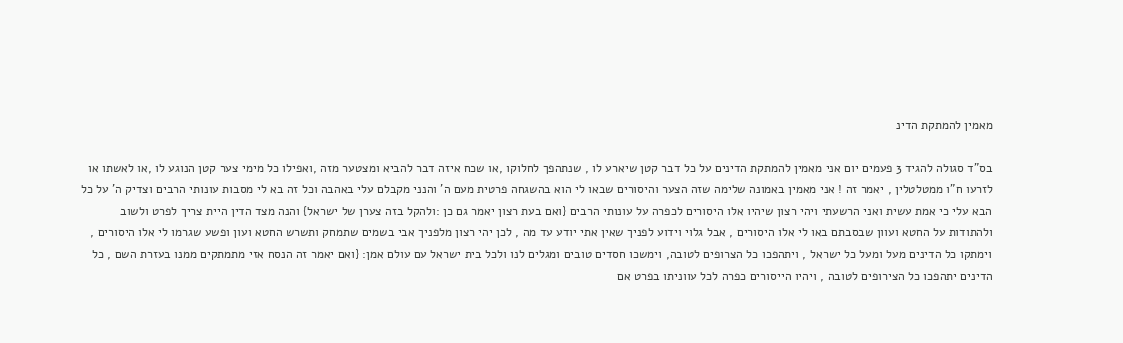מאמין להמתקת הדינ

בס"ד סגולה להגיד 3 פעמים יום אני מאמין להמתקת הדינים על כל דבר קטן שיארע לו , שנתהפך לחלוקו ,או שכח איזה דבר להביא ומצטער מזה ,ואפילו כל מימי צער קטן הנוגע לו ,או לאשתו או לזרעו ח"ו ממטלטלין , יאמר זה ! אני מאמין באמונה שלימה שזה הצער והיסורים שבאו לי הוא בהשגחה פרטית מעם ה' והנני מקבלם עלי באהבה וכל זה בא לי מסבות עונותי הרבים וצדיק ה' על כל הבא עלי כי אמת עשית ואני הרשעתי ויהי רצון שיהיו אלו היסורים לכפרה על עונותי הרבים {ואם בעת רצון יאמר גם כן :ולהקל בזה צערן של ישראל} והנה מצד הדין היית צריך לפרט ולשוב ולהתודות על החטא ועוון שבסבתם באו לי אלו היסורים , אבל גלוי וידוע לפניך שאין אתי יודע עד מה , לכן יהי רצון מלפניך אבי בשמים שתמחק ותשרש החטא ועון ופשע שגרמו לי אלו היסורים , וימתקו כל הדינים מעל ומעל כל ישראל , ויתהפכו כל הצרופים לטובה, וימשכו חסדים טובים ומגלים לנו ולכל בית ישראל עם עולם אמן: {ואם יאמר זה הנסח אזי מתמתקים ממנו בעזרת השם , כל הדינים יתהפכו כל הצירופים לטובה , ויהיו הייסורים כפרה לכל עווניתו בפרט אם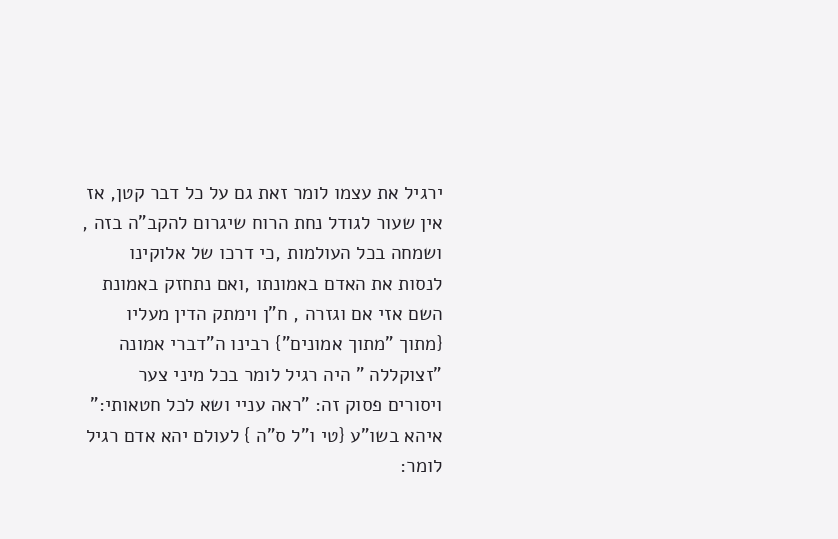ירגיל את עצמו לומר זאת גם על כל דבר קטן, אז אין שעור לגודל נחת הרוח שיגרום להקב"ה בזה , ושמחה בכל העולמות ,כי דרכו של אלוקינו לנסות את האדם באמונתו ,ואם נתחזק באמונת השם אזי אם וגזרה , ח"ן וימתק הדין מעליו {מתוך "מתוך אמונים"} רבינו ה"דברי אמונה "זצוקללה " היה רגיל לומר בכל מיני צער ויסורים פסוק זה: "ראה עניי ושא לכל חטאותי:" איהא בשו"ע {טי ו"ל ס"ה } לעולם יהא אדם רגיל לומר: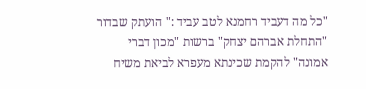"כל מה דעביד רחמנא לטב עביד :" הועתק שבדור "התחלת אברהם יצחק" ברשות "מכון דברי אמונה" להקמת שכינתא מעפרא לביאת משיח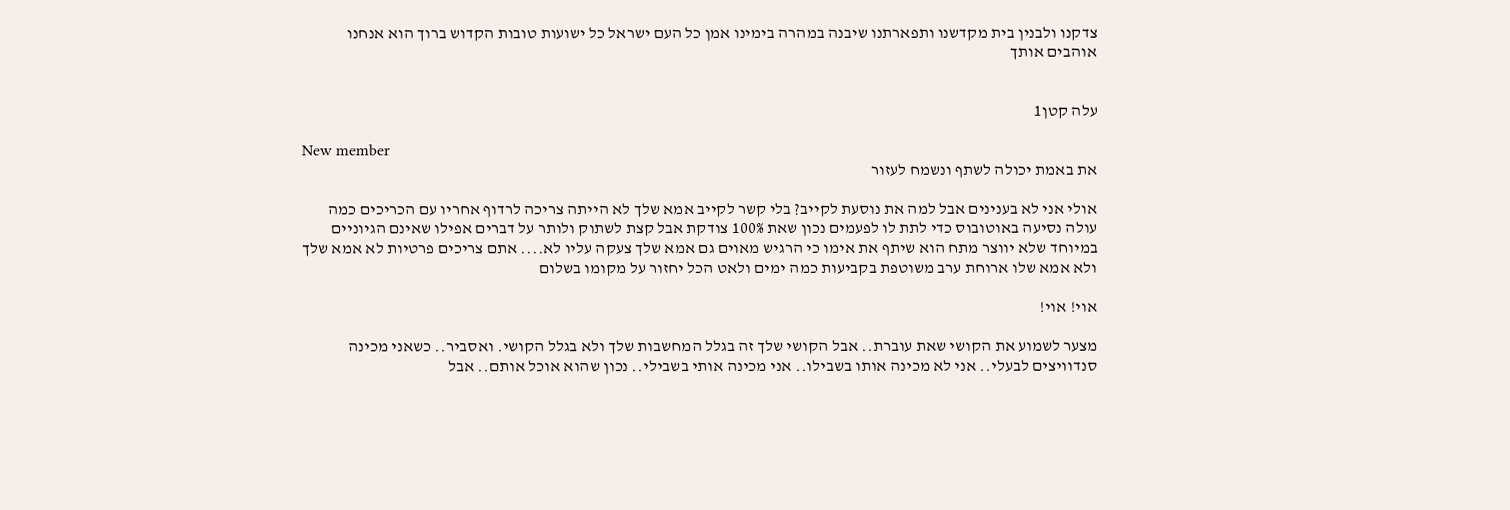צדקנו ולבנין בית מקדשנו ותפארתנו שיבנה במהרה בימינו אמן כל העם ישראל כל ישועות טובות הקדוש ברוך הוא אנחנו אוהבים אותך


עלה קטן1

New member
את באמת יכולה לשתף ונשמח לעזור

אולי אני לא בענינים אבל למה את נוסעת לקייב? בלי קשר לקייב אמא שלך לא הייתה צריכה לרדוף אחריו עם הכריכים כמה עולה נסיעה באוטובוס כדי לתת לו לפעמים נכון שאת 100% צודקת אבל קצת לשתוק ולותר על דברים אפילו שאינם הגיוניים במיוחד שלא יווצר מתח הוא שיתף את אימו כי הרגיש מאוים גם אמא שלך צעקה עליו לא.... אתם צריכים פרטיות לא אמא שלך ולא אמא שלו ארוחת ערב משוטפת בקביעות כמה ימים ולאט הכל יחזור על מקומו בשלום

אוי! אוי!

מצער לשמוע את הקושי שאת עוברת.. אבל הקושי שלך זה בגלל המחשבות שלך ולא בגלל הקושי. ואסביר.. כשאני מכינה סנדוויצים לבעלי.. אני לא מכינה אותו בשבילו.. אני מכינה אותי בשבילי.. נכון שהוא אוכל אותם.. אבל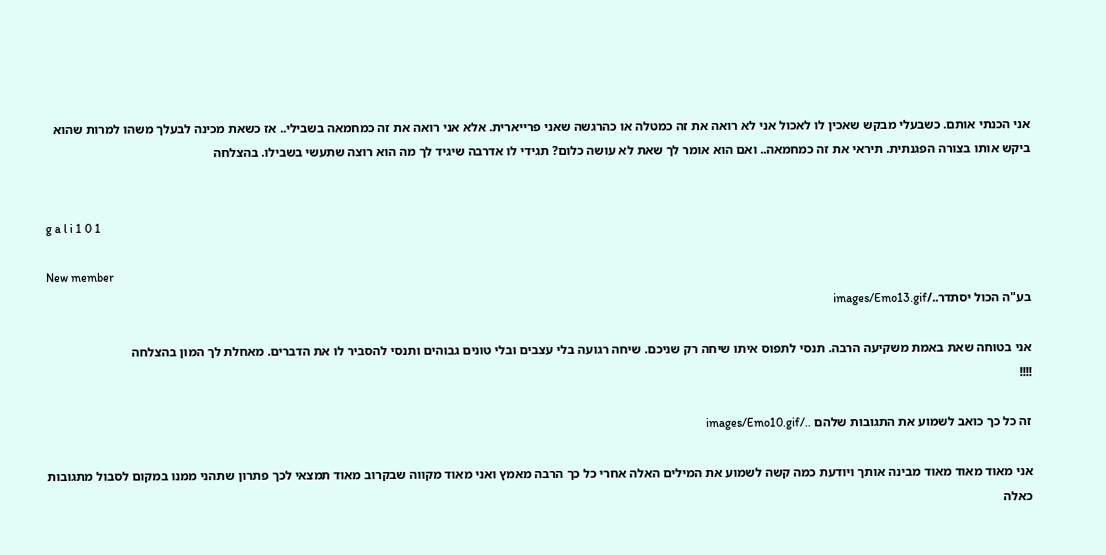אני הכנתי אותם. כשבעלי מבקש שאכין לו לאכול אני לא רואה את זה כמטלה או כהרגשה שאני פרייארית. אלא אני רואה את זה כמחמאה בשבילי.. אז כשאת מכינה לבעלך משהו למרות שהוא ביקש אותו בצורה הפגנתית. תיראי את זה כמחמאה.. ואם הוא אומר לך שאת לא עושה כלום? תגידי לו אדרבה שיגיד לך מה הוא רוצה שתעשי בשבילו. בהצלחה


g a l i 1 0 1

New member
בע"ה הכול יסתדר../images/Emo13.gif

אני בטוחה שאת באמת משקיעה הרבה. תנסי לתפוס איתו שיחה רק שניכם. שיחה רגועה בלי עצבים ובלי טונים גבוהים ותנסי להסביר לו את הדברים. מאחלת לך המון בהצלחה
!!!!

זה כל כך כואב לשמוע את התגובות שלהם ../images/Emo10.gif

אני מאוד מאוד מאוד מבינה אותך ויודעת כמה קשה לשמוע את המילים האלה אחרי כל כך הרבה מאמץ ואני מאוד מקווה שבקרוב מאוד תמצאי לכך פתרון שתהני ממנו במקום לסבול מתגובות כאלה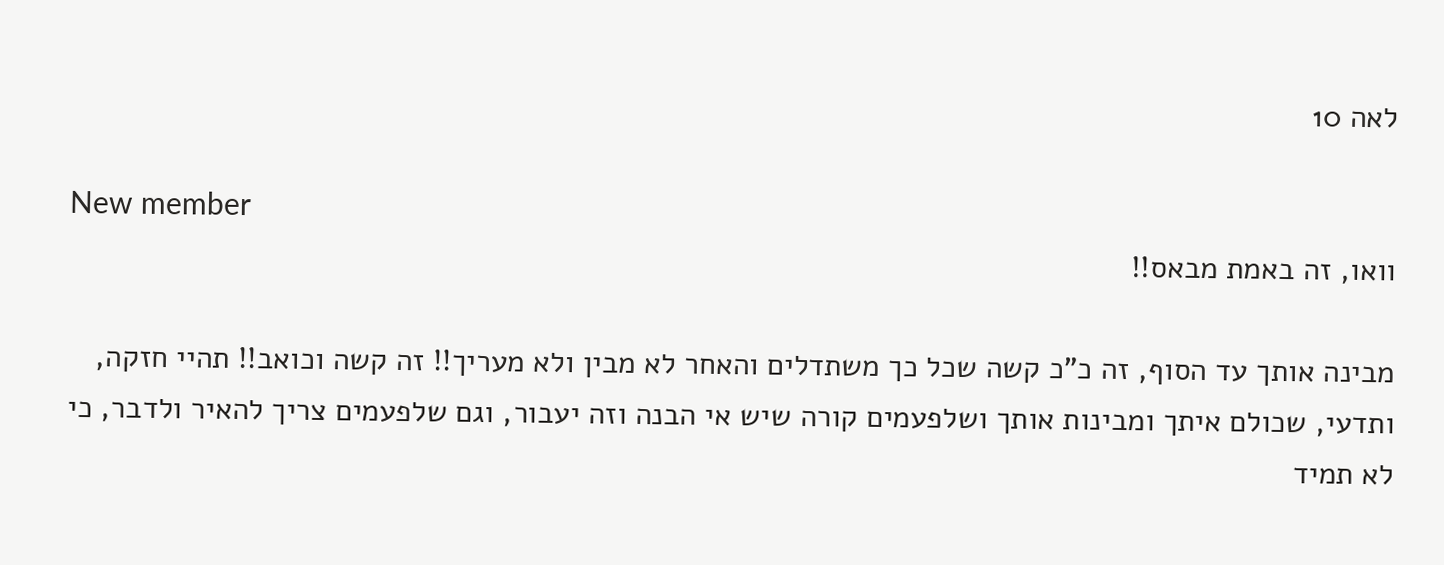לאה 10

New member
וואו, זה באמת מבאס!!

מבינה אותך עד הסוף, זה כ"כ קשה שכל כך משתדלים והאחר לא מבין ולא מעריך!! זה קשה וכואב!! תהיי חזקה, ותדעי, שכולם איתך ומבינות אותך ושלפעמים קורה שיש אי הבנה וזה יעבור, וגם שלפעמים צריך להאיר ולדבר, כי לא תמיד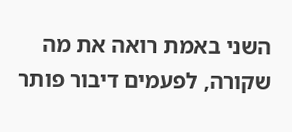השני באמת רואה את מה שקורה, לפעמים דיבור פותר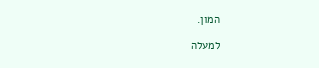המון.

למעלה